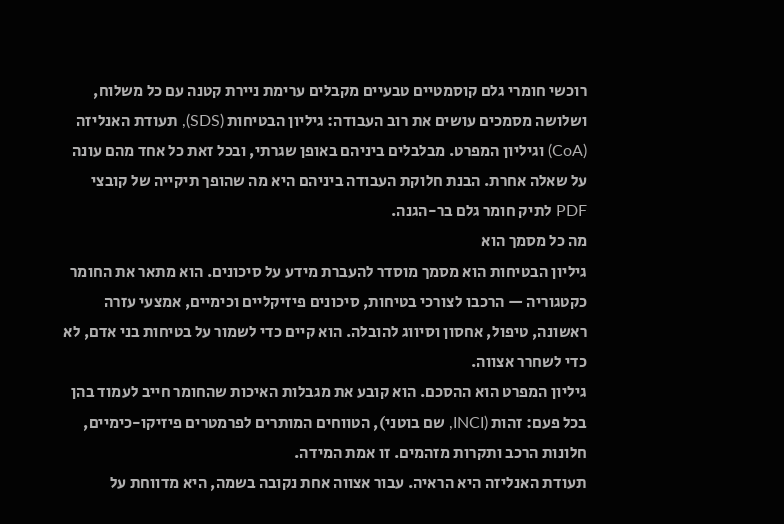רוכשי חומרי גלם קוסמטיים טבעיים מקבלים ערימת ניירת קטנה עם כל משלוח, ושלושה מסמכים עושים את רוב העבודה: גיליון הבטיחות (SDS), תעודת האנליזה (CoA) וגיליון המפרט. מבלבלים ביניהם באופן שגרתי, ובכל זאת כל אחד מהם עונה על שאלה אחרת. הבנת חלוקת העבודה ביניהם היא מה שהופך תיקייה של קובצי PDF לתיק חומר גלם בר-הגנה.
מה כל מסמך הוא
גיליון הבטיחות הוא מסמך מוסדר להעברת מידע על סיכונים. הוא מתאר את החומר כקטגוריה — הרכבו לצורכי בטיחות, סיכונים פיזיקליים וכימיים, אמצעי עזרה ראשונה, טיפול, אחסון וסיווג להובלה. הוא קיים כדי לשמור על בטיחות בני אדם, לא כדי לשחרר אצווה.
גיליון המפרט הוא ההסכם. הוא קובע את מגבלות האיכות שהחומר חייב לעמוד בהן בכל פעם: זהות (INCI, שם בוטני), הטווחים המותרים לפרמטרים פיזיקו-כימיים, חלונות הרכב ותקרות מזהמים. זו אמת המידה.
תעודת האנליזה היא הראיה. עבור אצווה אחת נקובה בשמה, היא מדווחת על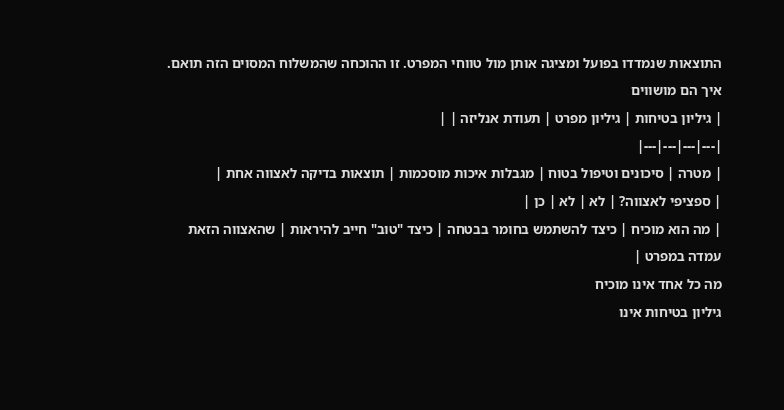התוצאות שנמדדו בפועל ומציגה אותן מול טווחי המפרט. זו ההוכחה שהמשלוח המסוים הזה תואם.
איך הם מושווים
| גיליון בטיחות | גיליון מפרט | תעודת אנליזה | |
|---|---|---|---|
| מטרה | סיכונים וטיפול בטוח | מגבלות איכות מוסכמות | תוצאות בדיקה לאצווה אחת |
| ספציפי לאצווה? | לא | לא | כן |
| מה הוא מוכיח | כיצד להשתמש בחומר בבטחה | כיצד "טוב" חייב להיראות | שהאצווה הזאת עמדה במפרט |
מה כל אחד אינו מוכיח
גיליון בטיחות אינו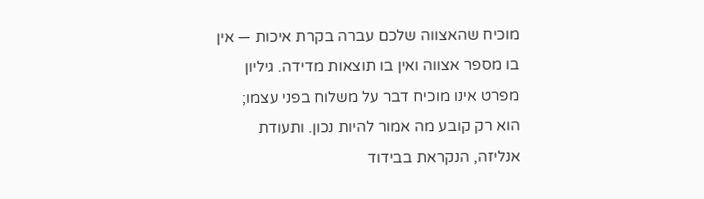מוכיח שהאצווה שלכם עברה בקרת איכות — אין בו מספר אצווה ואין בו תוצאות מדידה. גיליון מפרט אינו מוכיח דבר על משלוח בפני עצמו; הוא רק קובע מה אמור להיות נכון. ותעודת אנליזה, הנקראת בבידוד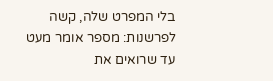בלי המפרט שלה, קשה לפרשנות: מספר אומר מעט עד שרואים את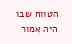הטווח שבו היה אמור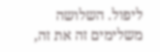ליפול. השלושה משלימים זה את זה,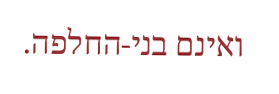ואינם בני-החלפה.